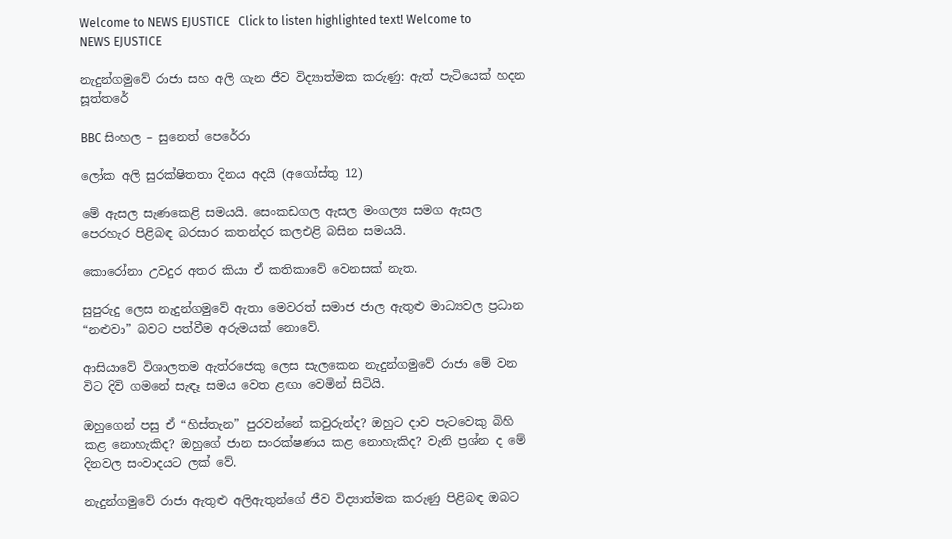Welcome to NEWS EJUSTICE   Click to listen highlighted text! Welcome to NEWS EJUSTICE

නැදුන්ගමුවේ රාජා සහ අලි ගැන ජීව විද්‍යාත්මක කරුණු: ඇත් පැටියෙක් හදන සූත්තරේ

BBC සිංහල – සුනෙත් පෙරේරා

ලෝක අලි සුරක්ෂිතතා දිනය අදයි (අගෝස්තු 12)

මේ ඇසල සැණකෙළි සමයයි. සෙංකඩගල ඇසල මංගල්‍ය සමග ඇසල පෙරහැර පිළිබඳ බරසාර කතන්දර කලඑළි බසින සමයයි.

කොරෝනා උවදුර අතර කියා ඒ කතිකාවේ වෙනසක් නැත.

සුපුරුදු ලෙස නැදුන්ගමුවේ ඇතා මෙවරත් සමාජ ජාල ඇතුළු මාධ්‍යවල ප්‍රධාන “නළුවා” බවට පත්වීම අරුමයක් නොවේ.

ආසියාවේ විශාලතම ඇත්රජෙකු ලෙස සැලකෙන නැදුන්ගමුවේ රාජා මේ වන විට දිවි ගමනේ සැඳෑ සමය වෙත ළඟා වෙමින් සිටියි.

ඔහුගෙන් පසු ඒ “හිස්තැන” පුරවන්නේ කවුරුන්ද? ඔහුට දාව පැටවෙකු බිහි කළ නොහැකිද? ඔහුගේ ජාන සංරක්ෂණය කළ නොහැකිද? වැනි ප්‍රශ්න ද මේ දිනවල සංවාදයට ලක් වේ.

නැදුන්ගමුවේ රාජා ඇතුළු අලිඇතුන්ගේ ජීව විද්‍යාත්මක කරුණු පිළිබඳ ඔබට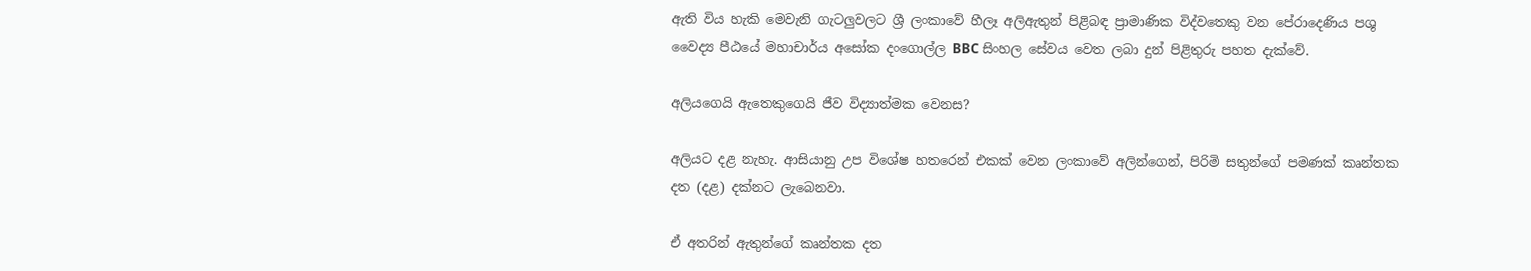ඇති විය හැකි මෙවැනි ගැටලුවලට ශ්‍රී ලංකාවේ හීලෑ අලිඇතුන් පිළිබඳ ප්‍රාමාණික විද්වතෙකු වන පේරාදෙණිය පශු වෛද්‍ය පීඨයේ මහාචාර්ය අසෝක දංගොල්ල BBC සිංහල සේවය වෙත ලබා දුන් පිළිතුරු පහත දැක්වේ.

අලියගෙයි ඇතෙකුගෙයි ජීව විද්‍යාත්මක වෙනස?

අලියට දළ නැහැ. ආසියානු උප විශේෂ හතරෙන් එකක් වෙන ලංකාවේ අලින්ගෙන්, පිරිමි සතුන්ගේ පමණක් කෘන්තක දත (දළ) දක්නට ලැබෙනවා.

ඒ අතරින් ඇතුන්ගේ කෘන්තක දත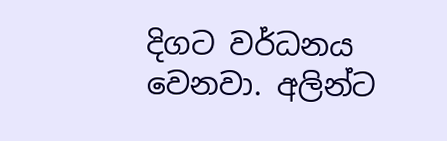දිගට වර්ධනය වෙනවා. අලින්ට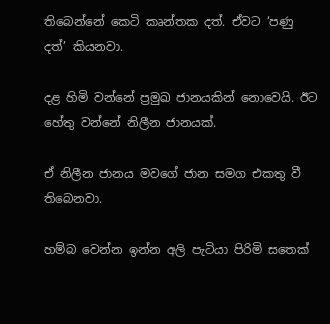තිබෙන්නේ කෙටි කෘන්තක දත්. ඒවට ‘පණු දත්’ කියනවා.

දළ හිමි වන්නේ ප්‍රමුඛ ජානයකින් නොවෙයි. ඊට හේතු වන්නේ නිලීන ජානයක්.

ඒ නිලීන ජානය මවගේ ජාන සමග එකතු වී තිබෙනවා.

හම්බ වෙන්න ඉන්න අලි පැටියා පිරිමි සතෙක්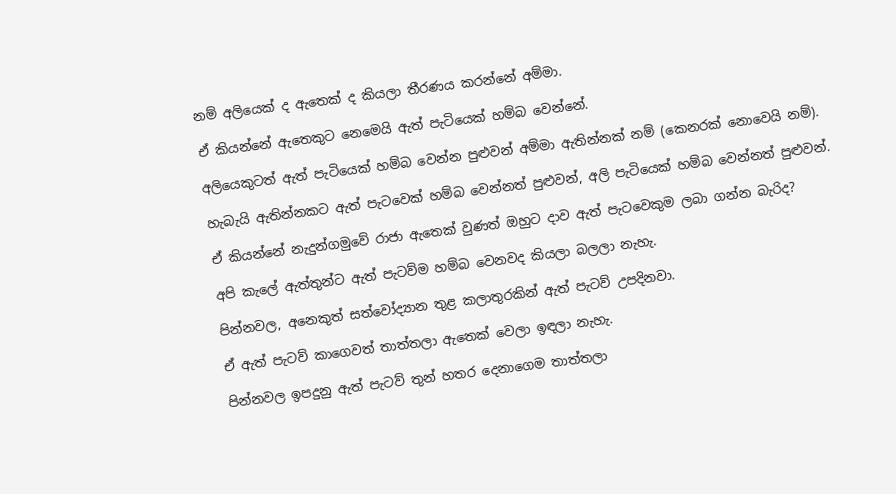නම් අලියෙක් ද ඇතෙක් ද කියලා තීරණය කරන්නේ අම්මා.

ඒ කියන්නේ ඇතෙකුට නෙමෙයි ඇත් පැටියෙක් හම්බ වෙන්නේ.

අලියෙකුටත් ඇත් පැටියෙක් හම්බ වෙන්න පුළුවන් අම්මා ඇතින්නක් නම් (කෙනරක් නොවෙයි නම්).

හැබැයි ඇතින්නකට ඇත් පැටවෙක් හම්බ වෙන්නත් පුළුවන්, අලි පැටියෙක් හම්බ වෙන්නත් පුළුවන්.

ඒ කියන්නේ නැදුන්ගමුවේ රාජා ඇතෙක් වුණත් ඔහුට දාව ඇත් පැටවෙකුම ලබා ගන්න බැරිද?

අපි කැලේ ඇත්තුන්ට ඇත් පැටව්ම හම්බ වෙනවද කියලා බලලා නැහැ.

පින්නවල, අනෙකුත් සත්වෝද්‍යාන තුළ කලාතුරකින් ඇත් පැටව් උපදිනවා.

ඒ ඇත් පැටව් කාගෙවත් තාත්තලා ඇතෙක් වෙලා ඉඳලා නැහැ.

පින්නවල ඉපදුනු ඇත් පැටව් තුන් හතර දෙනාගෙම තාත්තලා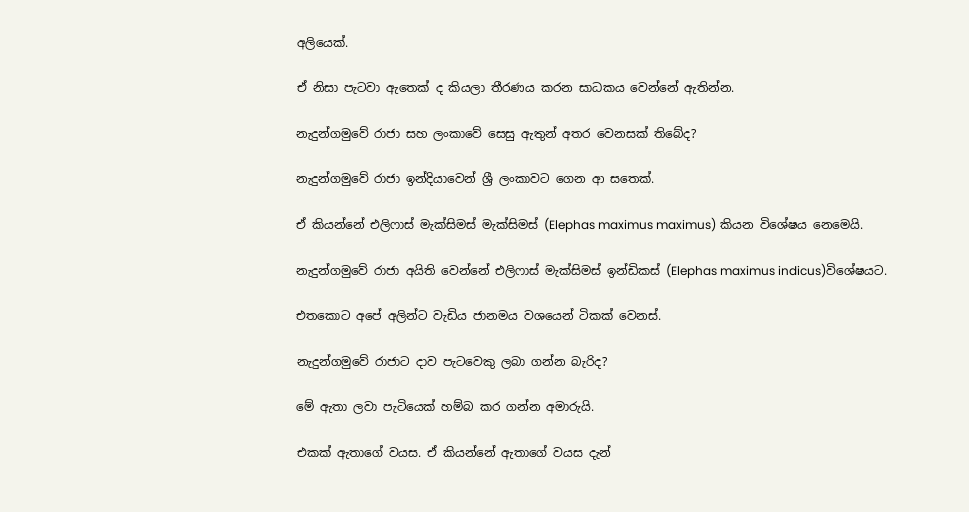අලියෙක්.

ඒ නිසා පැටවා ඇතෙක් ද කියලා තීරණය කරන සාධකය වෙන්නේ ඇතින්න.

නැදුන්ගමුවේ රාජා සහ ලංකාවේ සෙසු ඇතුන් අතර වෙනසක් තිබේද?

නැදුන්ගමුවේ රාජා ඉන්දියාවෙන් ශ්‍රී ලංකාවට ගෙන ආ සතෙක්.

ඒ කියන්නේ එලිෆාස් මැක්සිමස් මැක්සිමස් (Elephas maximus maximus) කියන විශේෂය නෙමෙයි.

නැදුන්ගමුවේ රාජා අයිති වෙන්නේ එලිෆාස් මැක්සිමස් ඉන්ඩිකස් (Elephas maximus indicus)විශේෂයට.

එතකොට අපේ අලින්ට වැඩිය ජානමය වශයෙන් ටිකක් වෙනස්.

නැදුන්ගමුවේ රාජාට දාව පැටවෙකු ලබා ගන්න බැරිද?

මේ ඇතා ලවා පැටියෙක් හම්බ කර ගන්න අමාරුයි.

එකක් ඇතාගේ වයස. ඒ කියන්නේ ඇතාගේ වයස දැන්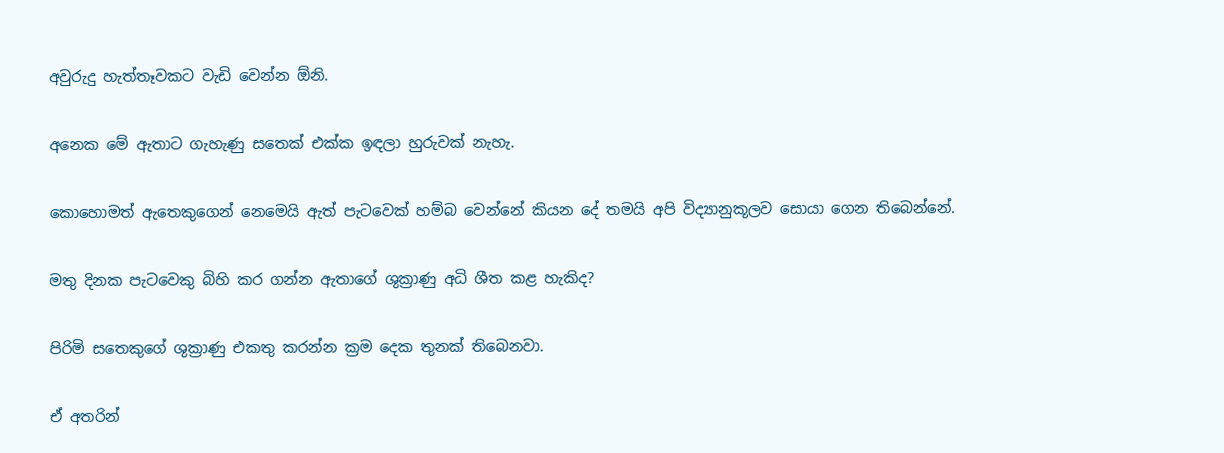අවුරුදු හැත්තෑවකට වැඩි වෙන්න ඕනි.

අනෙක මේ ඇතාට ගැහැණු සතෙක් එක්ක ඉඳලා හුරුවක් නැහැ.

කොහොමත් ඇතෙකුගෙන් නෙමෙයි ඇත් පැටවෙක් හම්බ වෙන්නේ කියන දේ තමයි අපි විද්‍යානුකූලව සොයා ගෙන තිබෙන්නේ.

මතු දිනක පැටවෙකු බිහි කර ගන්න ඇතාගේ ශුක්‍රාණු අධි ශීත කළ හැකිද?

පිරිමි සතෙකුගේ ශුක්‍රාණු එකතු කරන්න ක්‍රම දෙක තුනක් තිබෙනවා.

ඒ අතරින්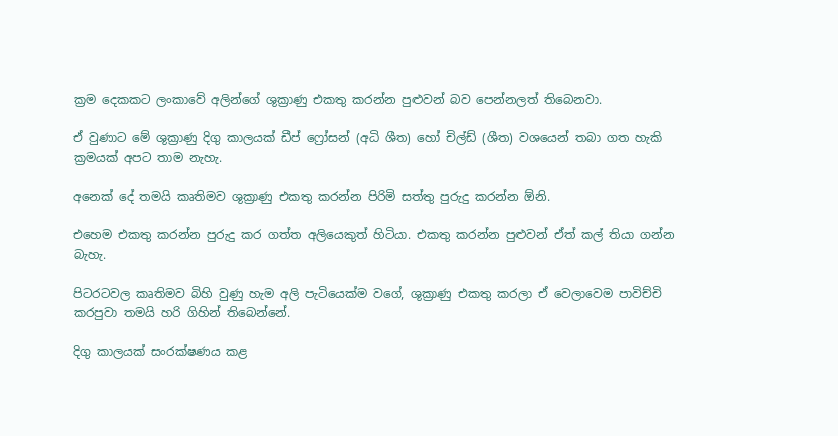ක්‍රම දෙකකට ලංකාවේ අලින්ගේ ශුක්‍රාණු එකතු කරන්න පුළුවන් බව පෙන්නලත් තිබෙනවා.

ඒ වුණාට මේ ශුක්‍රාණු දිගු කාලයක් ඩීප් ෆ්‍රෝසන් (අධි ශීත) හෝ චිල්ඩ් (ශීත) වශයෙන් තබා ගත හැකි ක්‍රමයක් අපට තාම නැහැ.

අනෙක් දේ තමයි කෘතිමව ශුක්‍රාණු එකතු කරන්න පිරිමි සත්තු පුරුදු කරන්න ඕනි.

එහෙම එකතු කරන්න පුරුදු කර ගත්ත අලියෙකුත් හිටියා. එකතු කරන්න පුළුවන් ඒත් කල් තියා ගන්න බැහැ.

පිටරටවල කෘතිමව බිහි වුණු හැම අලි පැටියෙක්ම වගේ, ශුක්‍රාණු එකතු කරලා ඒ වෙලාවෙම පාවිච්චි කරපුවා තමයි හරි ගිහින් තිබෙන්නේ.

දිගු කාලයක් සංරක්ෂණය කළ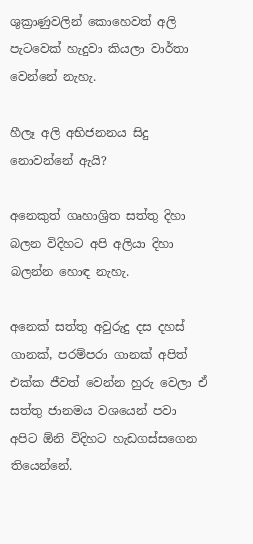ශුක්‍රාණුවලින් කොහෙවත් අලි පැටවෙක් හැදුවා කියලා වාර්තා වෙන්නේ නැහැ.

හීලෑ අලි අභිජනනය සිදු නොවන්නේ ඇයි?

අනෙකුත් ගෘහාශ්‍රිත සත්තු දිහා බලන විදිහට අපි අලියා දිහා බලන්න හොඳ නැහැ.

අනෙක් සත්තු අවුරුදු දස දහස් ගානක්, පරම්පරා ගානක් අපිත් එක්ක ජීවත් වෙන්න හුරු වෙලා ඒ සත්තු ජානමය වශයෙන් පවා අපිට ඕනි විදිහට හැඩගස්සගෙන තියෙන්නේ.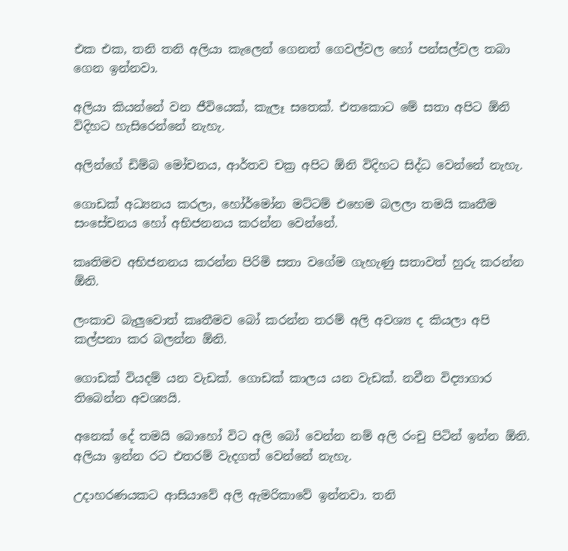එක එක, තනි තනි අලියා කැලෙන් ගෙනත් ගෙවල්වල හෝ පන්සල්වල තබා ගෙන ඉන්නවා.

අලියා කියන්නේ වන ජීවියෙක්, කැලෑ සතෙක්. එතකොට මේ සතා අපිට ඕනි විදිහට හැසිරෙන්නේ නැහැ.

අලින්ගේ ඩිම්බ මෝචනය, ආර්තව චක්‍ර අපිට ඕනි විදිහට සිද්ධ වෙන්නේ නැහැ.

ගොඩක් අධ්‍යනය කරලා, හෝර්මෝන මට්ටම් එහෙම බලලා තමයි කෘතීම සංසේචනය හෝ අභිජනනය කරන්න වෙන්නේ.

කෘතිමව අභිජනනය කරන්න පිරිමි සතා වගේම ගැහැණු සතාවත් හුරු කරන්න ඕනි.

ලංකාව බැලුවොත් කෘතීමව බෝ කරන්න තරම් අලි අවශ්‍ය ද කියලා අපි කල්පනා කර බලන්න ඕනි.

ගොඩක් වියදම් යන වැඩක්. ගොඩක් කාලය යන වැඩක්. නවීන විද්‍යාගාර තිබෙන්න අවශ්‍යයි.

අනෙක් දේ තමයි බොහෝ විට අලි බෝ වෙන්න නම් අලි රංචු පිටින් ඉන්න ඕනි. අලියා ඉන්න රට එතරම් වැදගත් වෙන්නේ නැහැ.

උදාහරණයකට ආසියාවේ අලි ඇමරිකාවේ ඉන්නවා. තනි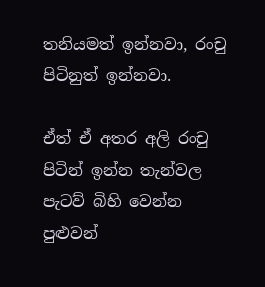තනියමත් ඉන්නවා, රංචු පිටිනුත් ඉන්නවා.

ඒත් ඒ අතර අලි රංචු පිටින් ඉන්න තැන්වල පැටව් බිහි වෙන්න පුළුවන්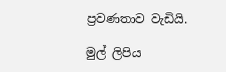ප්‍රවණතාව වැඩියි.

මුල් ලිපිය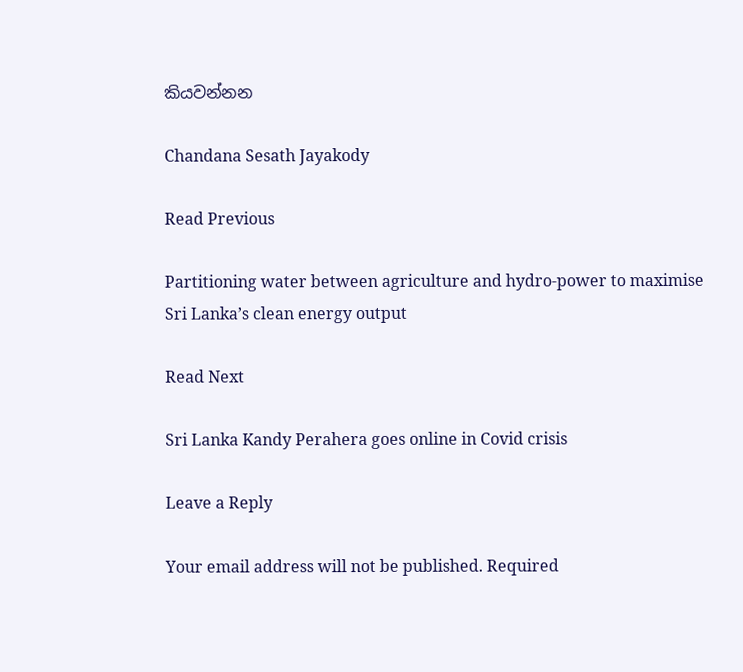කියවන්නන

Chandana Sesath Jayakody

Read Previous

Partitioning water between agriculture and hydro-power to maximise Sri Lanka’s clean energy output

Read Next

Sri Lanka Kandy Perahera goes online in Covid crisis

Leave a Reply

Your email address will not be published. Required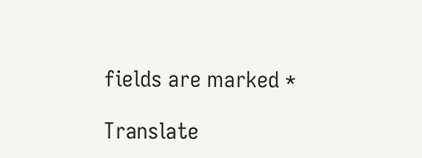fields are marked *

Translate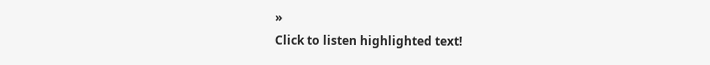»
Click to listen highlighted text!